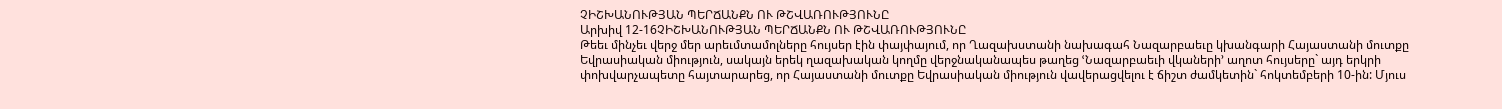ՉԻՇԽԱՆՈՒԹՅԱՆ ՊԵՐՃԱՆՔՆ ՈՒ ԹՇՎԱՌՈՒԹՅՈՒՆԸ
Արխիվ 12-16ՉԻՇԽԱՆՈՒԹՅԱՆ ՊԵՐՃԱՆՔՆ ՈՒ ԹՇՎԱՌՈՒԹՅՈՒՆԸ
Թեեւ մինչեւ վերջ մեր արեւմտամոլները հույսեր էին փայփայում, որ Ղազախստանի նախագահ Նազարբաեւը կխանգարի Հայաստանի մուտքը Եվրասիական միություն, սակայն երեկ ղազախական կողմը վերջնականապես թաղեց ՙՆազարբաեւի վկաների՚ աղոտ հույսերը` այդ երկրի փոխվարչապետը հայտարարեց, որ Հայաստանի մուտքը Եվրասիական միություն վավերացվելու է ճիշտ ժամկետին` հոկտեմբերի 10-ին: Մյուս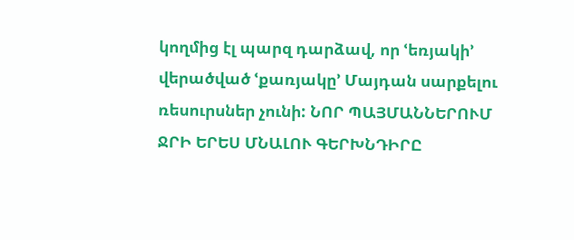կողմից էլ պարզ դարձավ, որ ՙեռյակի՚ վերածված ՙքառյակը՚ Մայդան սարքելու ռեսուրսներ չունի: ՆՈՐ ՊԱՅՄԱՆՆԵՐՈՒՄ ՋՐԻ ԵՐԵՍ ՄՆԱԼՈՒ ԳԵՐԽՆԴԻՐԸ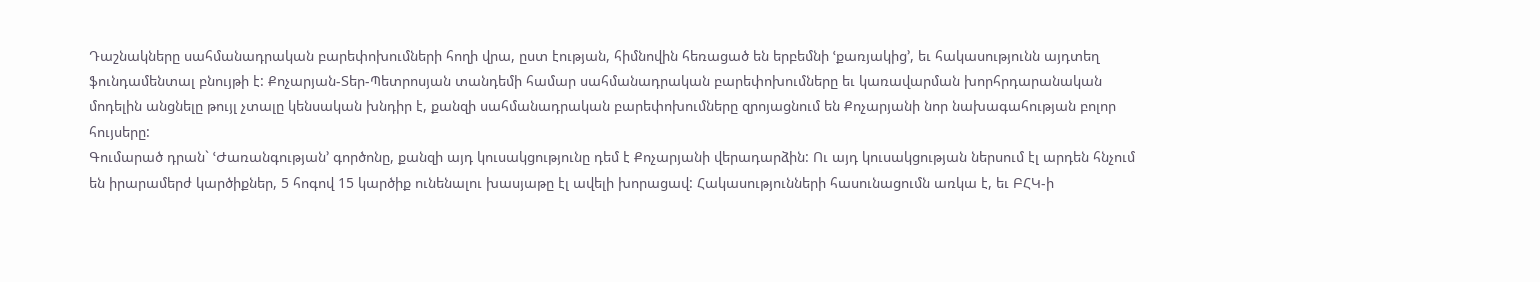Դաշնակները սահմանադրական բարեփոխումների հողի վրա, ըստ էության, հիմնովին հեռացած են երբեմնի ՙքառյակից՚, եւ հակասությունն այդտեղ ֆունդամենտալ բնույթի է: Քոչարյան-Տեր-Պետրոսյան տանդեմի համար սահմանադրական բարեփոխումները եւ կառավարման խորհրդարանական մոդելին անցնելը թույլ չտալը կենսական խնդիր է, քանզի սահմանադրական բարեփոխումները զրոյացնում են Քոչարյանի նոր նախագահության բոլոր հույսերը:
Գումարած դրան` ՙԺառանգության՚ գործոնը, քանզի այդ կուսակցությունը դեմ է Քոչարյանի վերադարձին: Ու այդ կուսակցության ներսում էլ արդեն հնչում են իրարամերժ կարծիքներ, 5 հոգով 15 կարծիք ունենալու խասյաթը էլ ավելի խորացավ: Հակասությունների հասունացումն առկա է, եւ ԲՀԿ-ի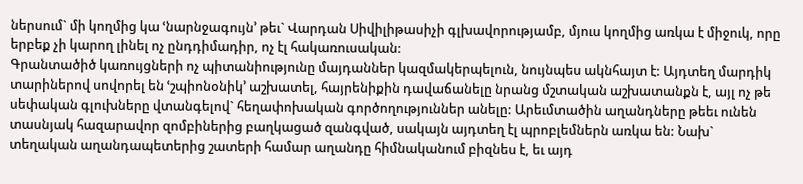ներսում` մի կողմից կա ՙնարնջագույն՚ թեւ` Վարդան Սիվիլիթասիչի գլխավորությամբ, մյուս կողմից առկա է միջուկ, որը երբեք չի կարող լինել ոչ ընդդիմադիր, ոչ էլ հակառուսական:
Գրանտածիծ կառույցների ոչ պիտանիությունը մայդաններ կազմակերպելուն, նույնպես ակնհայտ է: Այդտեղ մարդիկ տարիներով սովորել են ՙշպիոնօնիկ՚ աշխատել, հայրենիքին դավաճանելը նրանց մշտական աշխատանքն է, այլ ոչ թե սեփական գլուխները վտանգելով` հեղափոխական գործողություններ անելը: Արեւմտածին աղանդները թեեւ ունեն տասնյակ հազարավոր զոմբիներից բաղկացած զանգված, սակայն այդտեղ էլ պրոբլեմներն առկա են: Նախ` տեղական աղանդապետերից շատերի համար աղանդը հիմնականում բիզնես է, եւ այդ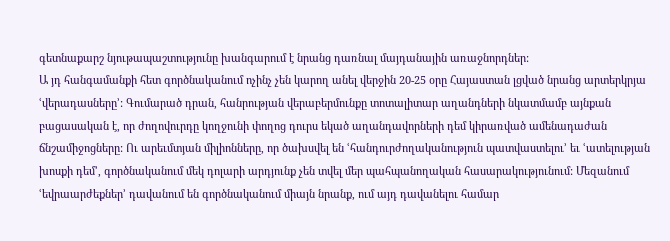գետնաքարշ նյութապաշտությունը խանգարում է նրանց դառնալ մայդանային առաջնորդներ:
Ա յդ հանգամանքի հետ գործնականում ոչինչ չեն կարող անել վերջին 20-25 օրը Հայաստան լցված նրանց արտերկրյա ՙվերադասները՚: Գումարած դրան, հանրության վերաբերմունքը տոտալիտար աղանդների նկատմամբ այնքան բացասական է, որ ժողովուրդը կողջունի փողոց դուրս եկած աղանդավորների դեմ կիրառված ամենադաժան ճնշամիջոցները: Ու արեւմտյան միլիոնները, որ ծախսվել են ՙհանդուրժողականություն պատվաստելու՚ եւ ՙատելության խոսքի դեմ՚, գործնականում մեկ դոլարի արդյունք չեն տվել մեր պահպանողական հասարակությունում: Մեզանում ՙեվրաարժեքներ՚ դավանում են գործնականում միայն նրանք, ում այդ դավանելու համար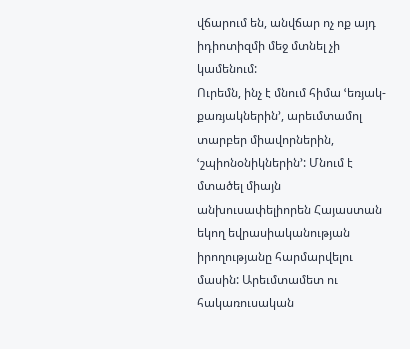վճարում են, անվճար ոչ ոք այդ իդիոտիզմի մեջ մտնել չի կամենում:
Ուրեմն, ինչ է մնում հիմա ՙեռյակ-քառյակներին՚, արեւմտամոլ տարբեր միավորներին, ՙշպիոնօնիկներին՚: Մնում է մտածել միայն անխուսափելիորեն Հայաստան եկող եվրասիականության իրողությանը հարմարվելու մասին: Արեւմտամետ ու հակառուսական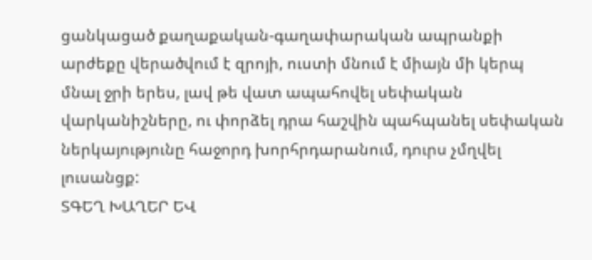ցանկացած քաղաքական-գաղափարական ապրանքի արժեքը վերածվում է զրոյի, ուստի մնում է միայն մի կերպ մնալ ջրի երես, լավ թե վատ ապահովել սեփական վարկանիշները, ու փորձել դրա հաշվին պահպանել սեփական ներկայությունը հաջորդ խորհրդարանում, դուրս չմղվել լուսանցք:
ՏԳԵՂ ԽԱՂԵՐ ԵՎ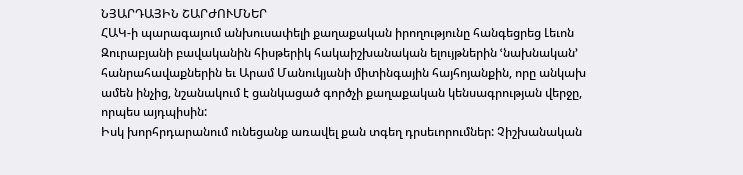ՆՅԱՐԴԱՅԻՆ ՇԱՐԺՈՒՄՆԵՐ
ՀԱԿ-ի պարագայում անխուսափելի քաղաքական իրողությունը հանգեցրեց Լեւոն Զուրաբյանի բավականին հիսթերիկ հակաիշխանական ելույթներին ՙնախնական՚ հանրահավաքներին եւ Արամ Մանուկյանի միտինգային հայհոյանքին, որը անկախ ամեն ինչից, նշանակում է ցանկացած գործչի քաղաքական կենսագրության վերջը, որպես այդպիսին:
Իսկ խորհրդարանում ունեցանք առավել քան տգեղ դրսեւորումներ: Չիշխանական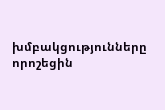խմբակցությունները որոշեցին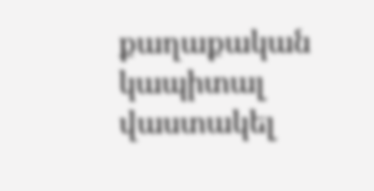քաղաքական կապիտալ վաստակել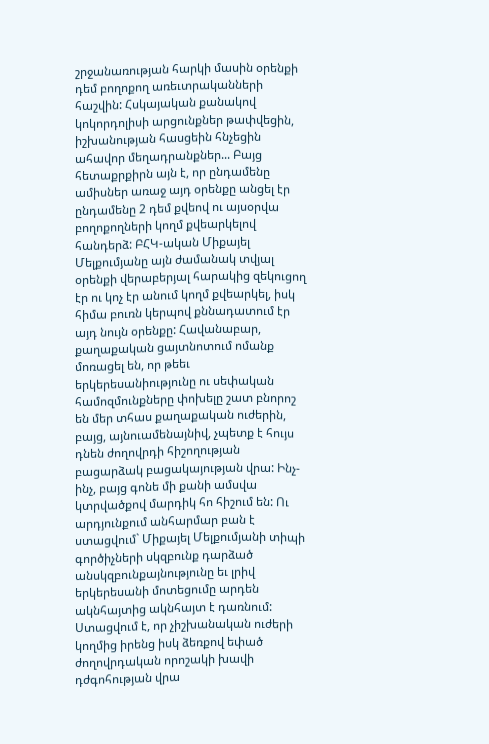շրջանառության հարկի մասին օրենքի դեմ բողոքող առեւտրականների հաշվին: Հսկայական քանակով կոկորդոլիսի արցունքներ թափվեցին, իշխանության հասցեին հնչեցին ահավոր մեղադրանքներ... Բայց հետաքրքիրն այն է, որ ընդամենը ամիսներ առաջ այդ օրենքը անցել էր ընդամենը 2 դեմ քվեով ու այսօրվա բողոքողների կողմ քվեարկելով հանդերձ: ԲՀԿ-ական Միքայել Մելքումյանը այն ժամանակ տվյալ օրենքի վերաբերյալ հարակից զեկուցող էր ու կոչ էր անում կողմ քվեարկել, իսկ հիմա բուռն կերպով քննադատում էր այդ նույն օրենքը: Հավանաբար, քաղաքական ցայտնոտում ոմանք մոռացել են, որ թեեւ երկերեսանիությունը ու սեփական համոզմունքները փոխելը շատ բնորոշ են մեր տհաս քաղաքական ուժերին, բայց, այնուամենայնիվ, չպետք է հույս դնեն ժողովրդի հիշողության բացարձակ բացակայության վրա: Ինչ-ինչ, բայց գոնե մի քանի ամսվա կտրվածքով մարդիկ հո հիշում են: Ու արդյունքում անհարմար բան է ստացվում` Միքայել Մելքումյանի տիպի գործիչների սկզբունք դարձած անսկզբունքայնությունը եւ լրիվ երկերեսանի մոտեցումը արդեն ակնհայտից ակնհայտ է դառնում: Ստացվում է, որ չիշխանական ուժերի կողմից իրենց իսկ ձեռքով եփած ժողովրդական որոշակի խավի դժգոհության վրա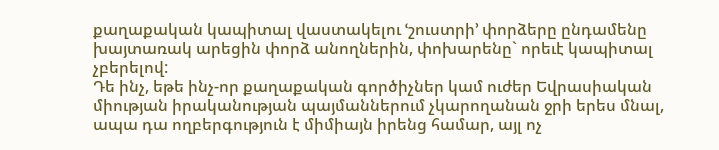քաղաքական կապիտալ վաստակելու ՙշուստրի՚ փորձերը ընդամենը խայտառակ արեցին փորձ անողներին, փոխարենը` որեւէ կապիտալ չբերելով:
Դե ինչ, եթե ինչ-որ քաղաքական գործիչներ կամ ուժեր Եվրասիական միության իրականության պայմաններում չկարողանան ջրի երես մնալ, ապա դա ողբերգություն է միմիայն իրենց համար, այլ ոչ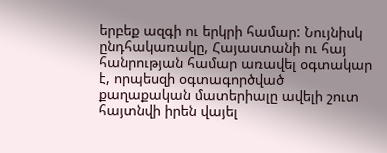երբեք ազգի ու երկրի համար: Նույնիսկ ընդհակառակը, Հայաստանի ու հայ հանրության համար առավել օգտակար է, որպեսզի օգտագործված քաղաքական մատերիալը ավելի շուտ հայտնվի իրեն վայել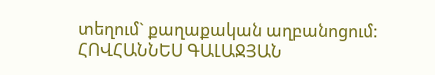տեղում` քաղաքական աղբանոցում:
ՀՈՎՀԱՆՆԵՍ ԳԱԼԱՋՅԱՆ